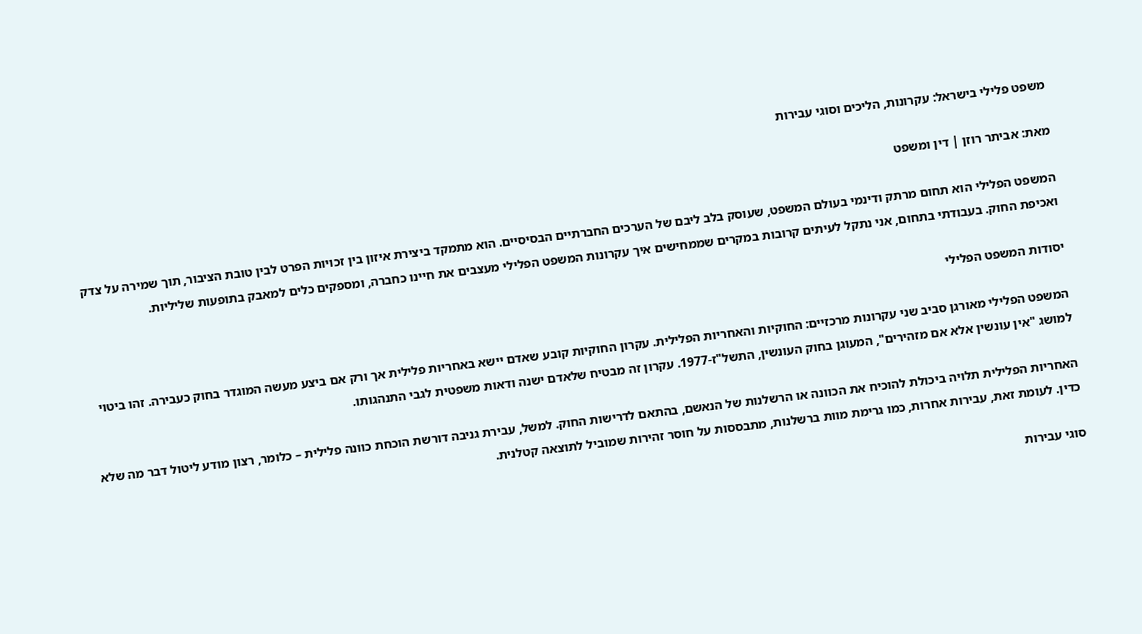משפט פלילי בישראל: עקרונות, הליכים וסוגי עבירות

מאת: אביתר רוזן | דין ומשפט

המשפט הפלילי הוא תחום מרתק ודינמי בעולם המשפט, שעוסק בלב ליבם של הערכים החברתיים הבסיסיים. הוא מתמקד ביצירת איזון בין זכויות הפרט לבין טובת הציבור, תוך שמירה על צדק ואכיפת החוק. בעבודתי בתחום, אני נתקל לעיתים קרובות במקרים שממחישים איך עקרונות המשפט הפלילי מעצבים את חיינו כחברה, ומספקים כלים למאבק בתופעות שליליות.

יסודות המשפט הפלילי

המשפט הפלילי מאורגן סביב שני עקרונות מרכזיים: החוקיות והאחריות הפלילית. עקרון החוקיות קובע שאדם יישא באחריות פלילית אך ורק אם ביצע מעשה המוגדר בחוק כעבירה. זהו ביטוי למושג "אין עונשין אלא אם מזהירים", המעוגן בחוק העונשין, התשל"ז-1977. עקרון זה מבטיח שלאדם ישנה ודאות משפטית לגבי התנהגותו.

האחריות הפלילית תלויה ביכולת להוכיח את הכוונה או הרשלנות של הנאשם, בהתאם לדרישות החוק. למשל, עבירת גניבה דורשת הוכחת כוונה פלילית – כלומר, רצון מודע ליטול דבר מה שלא כדין. לעומת זאת, עבירות אחרות, כמו גרימת מוות ברשלנות, מתבססות על חוסר זהירות שמוביל לתוצאה קטלנית.

סוגי עבירות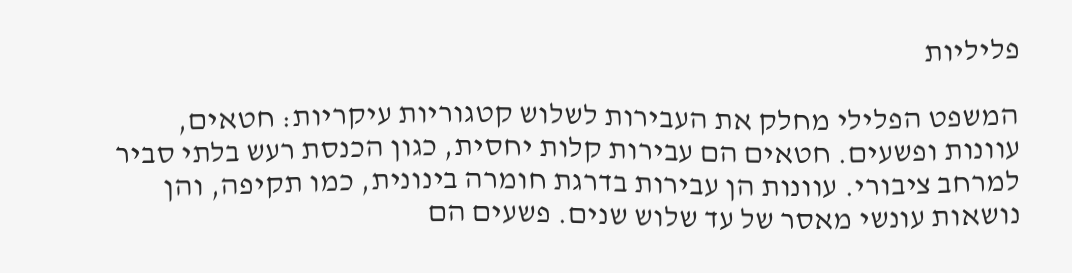פליליות

המשפט הפלילי מחלק את העבירות לשלוש קטגוריות עיקריות: חטאים, עוונות ופשעים. חטאים הם עבירות קלות יחסית, כגון הכנסת רעש בלתי סביר למרחב ציבורי. עוונות הן עבירות בדרגת חומרה בינונית, כמו תקיפה, והן נושאות עונשי מאסר של עד שלוש שנים. פשעים הם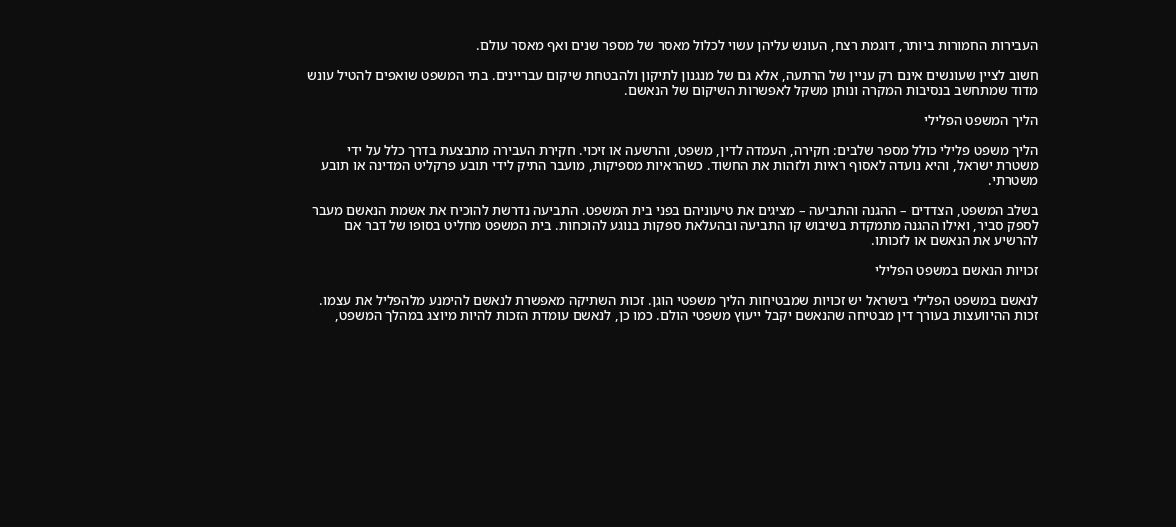העבירות החמורות ביותר, דוגמת רצח, העונש עליהן עשוי לכלול מאסר של מספר שנים ואף מאסר עולם.

חשוב לציין שעונשים אינם רק עניין של הרתעה, אלא גם של מנגנון לתיקון ולהבטחת שיקום עבריינים. בתי המשפט שואפים להטיל עונש מדוד שמתחשב בנסיבות המקרה ונותן משקל לאפשרות השיקום של הנאשם.

הליך המשפט הפלילי

הליך משפט פלילי כולל מספר שלבים: חקירה, העמדה לדין, משפט, והרשעה או זיכוי. חקירת העבירה מתבצעת בדרך כלל על ידי משטרת ישראל, והיא נועדה לאסוף ראיות ולזהות את החשוד. כשהראיות מספיקות, מועבר התיק לידי תובע פרקליט המדינה או תובע משטרתי.

בשלב המשפט, הצדדים – ההגנה והתביעה – מציגים את טיעוניהם בפני בית המשפט. התביעה נדרשת להוכיח את אשמת הנאשם מעבר לספק סביר, ואילו ההגנה מתמקדת בשיבוש קו התביעה ובהעלאת ספקות בנוגע להוכחות. בית המשפט מחליט בסופו של דבר אם להרשיע את הנאשם או לזכותו.

זכויות הנאשם במשפט הפלילי

לנאשם במשפט הפלילי בישראל יש זכויות שמבטיחות הליך משפטי הוגן. זכות השתיקה מאפשרת לנאשם להימנע מלהפליל את עצמו. זכות ההיוועצות בעורך דין מבטיחה שהנאשם יקבל ייעוץ משפטי הולם. כמו כן, לנאשם עומדת הזכות להיות מיוצג במהלך המשפט,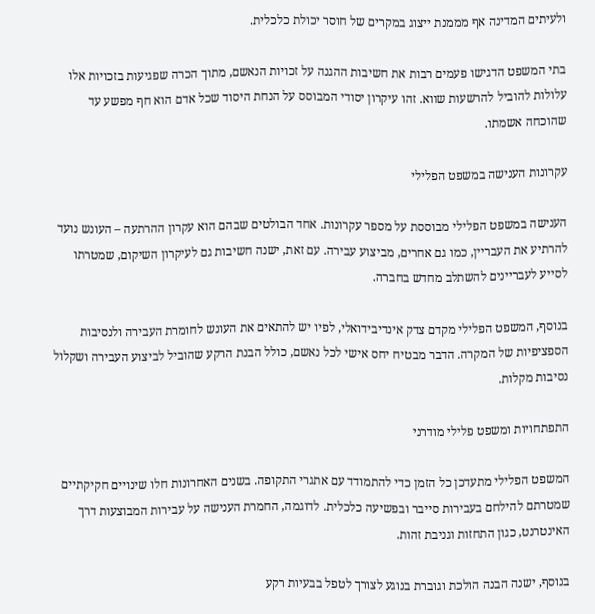ולעיתים המדינה אף מממנת ייצוג במקרים של חוסר יכולת כלכלית.

בתי המשפט הדגישו פעמים רבות את חשיבות ההגנה על זכויות הנאשם, מתוך הכרה שפגיעות בזכויות אלו עלולות להוביל להרשעות שווא. זהו עיקרון יסודי המבוסס על הנחת היסוד שכל אדם הוא חף מפשע עד שהוכחה אשמתו.

עקרונות הענישה במשפט הפלילי

הענישה במשפט הפלילי מבוססת על מספר עקרונות. אחד הבולטים שבהם הוא עקרון ההרתעה – העונש נועד להרתיע את העבריין, כמו גם אחרים, מביצוע עבירה. עם זאת, ישנה חשיבות גם לעיקרון השיקום, שמטרתו לסייע לעבריינים להשתלב מחדש בחברה.

בנוסף, המשפט הפלילי מקדם צדק אינדיבידואלי, לפיו יש להתאים את העונש לחומרת העבירה ולנסיבות הספציפיות של המקרה. הדבר מבטיח יחס אישי לכל נאשם, כולל הבנת הרקע שהוביל לביצוע העבירה ושקלול נסיבות מקלות.

התפתחויות ומשפט פלילי מודרני

המשפט הפלילי מתעדכן כל הזמן כדי להתמודד עם אתגרי התקופה. בשנים האחרונות חלו שינויים חקיקתיים שמטרתם להילחם בעבירות סייבר ובפשיעה כלכלית. לדוגמה, החמרת הענישה על עבירות המבוצעות דרך האינטרנט, כגון התחזות וגניבת זהות.

בנוסף, ישנה הבנה הולכת וגוברת בנוגע לצורך לטפל בבעיות רקע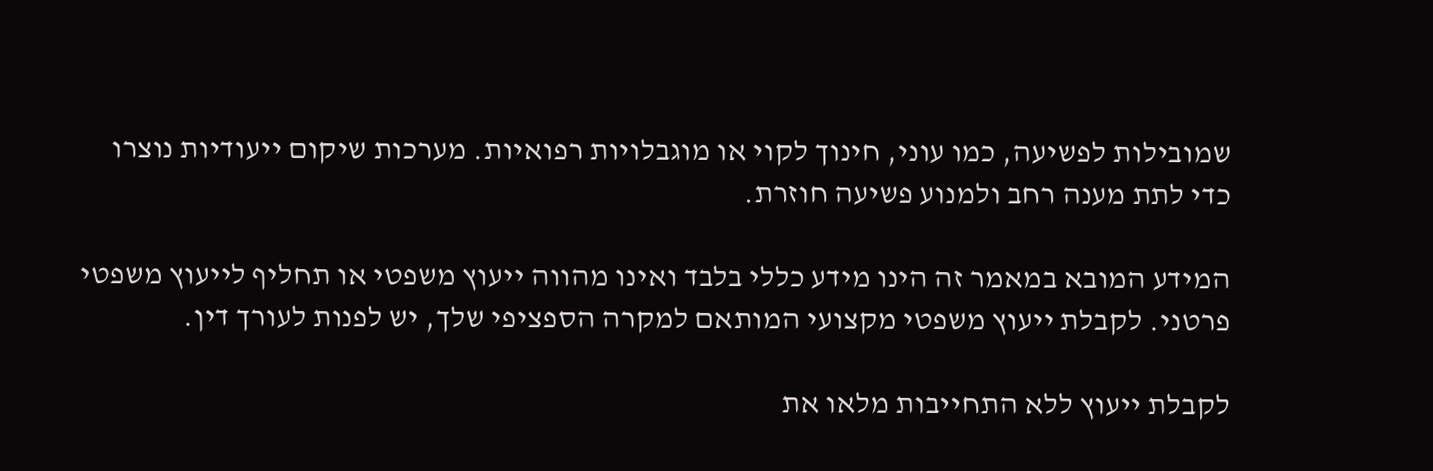שמובילות לפשיעה, כמו עוני, חינוך לקוי או מוגבלויות רפואיות. מערכות שיקום ייעודיות נוצרו כדי לתת מענה רחב ולמנוע פשיעה חוזרת.

המידע המובא במאמר זה הינו מידע כללי בלבד ואינו מהווה ייעוץ משפטי או תחליף לייעוץ משפטי פרטני. לקבלת ייעוץ משפטי מקצועי המותאם למקרה הספציפי שלך, יש לפנות לעורך דין.

לקבלת ייעוץ ללא התחייבות מלאו את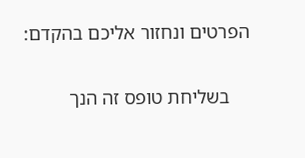הפרטים ונחזור אליכם בהקדם:

    בשליחת טופס זה הנך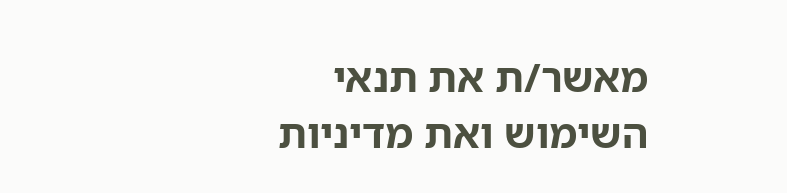מאשר/ת את תנאי השימוש ואת מדיניות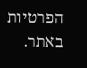הפרטיות באתר.